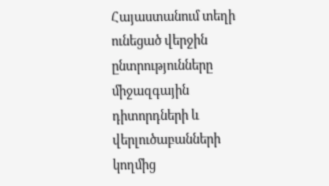Հայաստանում տեղի ունեցած վերջին ընտրությունները միջազգային դիտորդների և վերլուծաբանների կողմից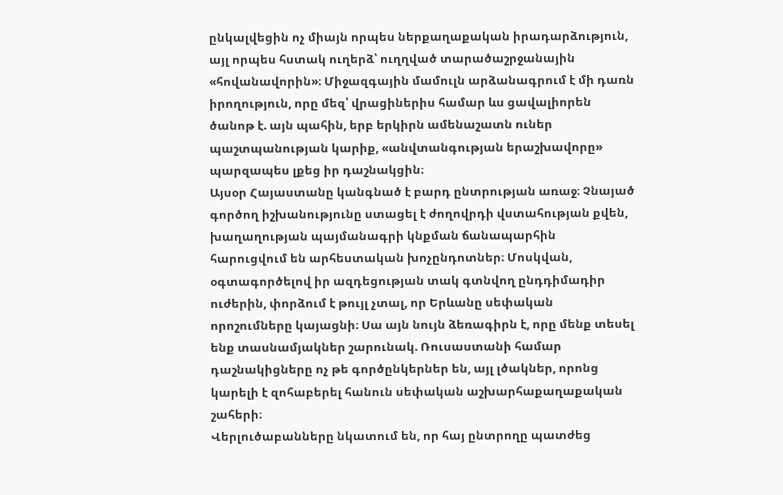ընկալվեցին ոչ միայն որպես ներքաղաքական իրադարձություն, այլ որպես հստակ ուղերձ՝ ուղղված տարածաշրջանային «հովանավորին»։ Միջազգային մամուլն արձանագրում է մի դառն իրողություն, որը մեզ՝ վրացիներիս համար ևս ցավալիորեն ծանոթ է. այն պահին, երբ երկիրն ամենաշատն ուներ պաշտպանության կարիք, «անվտանգության երաշխավորը» պարզապես լքեց իր դաշնակցին։
Այսօր Հայաստանը կանգնած է բարդ ընտրության առաջ։ Չնայած գործող իշխանությունը ստացել է ժողովրդի վստահության քվեն, խաղաղության պայմանագրի կնքման ճանապարհին հարուցվում են արհեստական խոչընդոտներ։ Մոսկվան, օգտագործելով իր ազդեցության տակ գտնվող ընդդիմադիր ուժերին, փորձում է թույլ չտալ, որ Երևանը սեփական որոշումները կայացնի։ Սա այն նույն ձեռագիրն է, որը մենք տեսել ենք տասնամյակներ շարունակ. Ռուսաստանի համար դաշնակիցները ոչ թե գործընկերներ են, այլ լծակներ, որոնց կարելի է զոհաբերել հանուն սեփական աշխարհաքաղաքական շահերի։
Վերլուծաբանները նկատում են, որ հայ ընտրողը պատժեց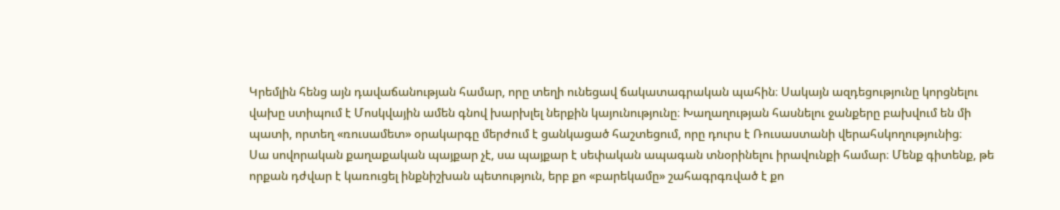Կրեմլին հենց այն դավաճանության համար, որը տեղի ունեցավ ճակատագրական պահին։ Սակայն ազդեցությունը կորցնելու վախը ստիպում է Մոսկվային ամեն գնով խարխլել ներքին կայունությունը։ Խաղաղության հասնելու ջանքերը բախվում են մի պատի, որտեղ «ռուսամետ» օրակարգը մերժում է ցանկացած հաշտեցում, որը դուրս է Ռուսաստանի վերահսկողությունից։
Սա սովորական քաղաքական պայքար չէ, սա պայքար է սեփական ապագան տնօրինելու իրավունքի համար։ Մենք գիտենք, թե որքան դժվար է կառուցել ինքնիշխան պետություն, երբ քո «բարեկամը» շահագրգռված է քո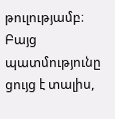թուլությամբ։ Բայց պատմությունը ցույց է տալիս,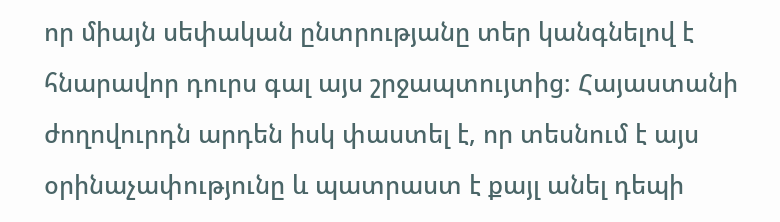որ միայն սեփական ընտրությանը տեր կանգնելով է հնարավոր դուրս գալ այս շրջապտույտից։ Հայաստանի ժողովուրդն արդեն իսկ փաստել է, որ տեսնում է այս օրինաչափությունը և պատրաստ է քայլ անել դեպի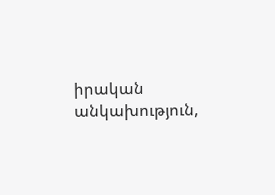իրական անկախություն,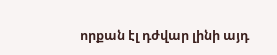որքան էլ դժվար լինի այդ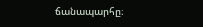ճանապարհը։